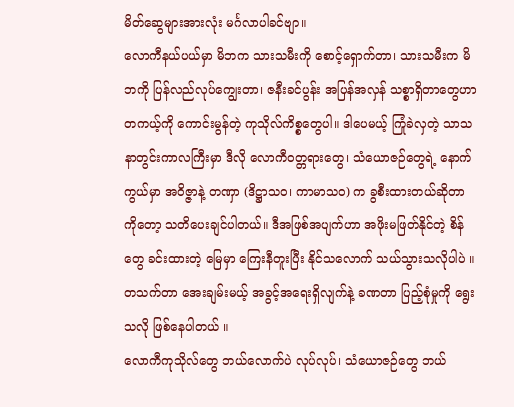မိတ်ဆွေများအားလုံး မင်္ဂလာပါခင်ဗျာ။
လောကီနယ်ပယ်မှာ မိဘက သားသမီးကို စောင့်ရှောက်တာ၊ သားသမီးက မိဘကို ပြန်လည်လုပ်ကျွေးတာ၊ ဇနီးခင်ပွန်း အပြန်အလှန် သစ္စာရှိတာတွေဟာ တကယ့်ကို ကောင်းမွန်တဲ့ ကုသိုလ်ကိစ္စတွေပါ။ ဒါပေမယ့် ကြုံခဲလှတဲ့ သာသနာတွင်းကာလကြီးမှာ ဒီလို လောကီဝတ္တရားတွေ၊ သံယောဇဉ်တွေရဲ့ နောက်ကွယ်မှာ အဝိဇ္ဇာနဲ့ တဏှာ (ဒိဋ္ဌာသဝ၊ ကာမာသဝ) က ခွစီးထားတယ်ဆိုတာကိုတော့ သတိပေးချင်ပါတယ်။ ဒီအဖြစ်အပျက်ဟာ အဖိုးမဖြတ်နိုင်တဲ့ စိန်တွေ ခင်းထားတဲ့ မြေမှာ ကြေးနီတူးပြီး နိုင်သလောက် သယ်သွားသလိုပါပဲ ။ တသက်တာ အေးချမ်းမယ့် အခွင့်အရေးရှိလျက်နဲ့ ခဏတာ ပြည့်စုံမှုကို ရွေးသလို ဖြစ်နေပါတယ် ။
လောကီကုသိုလ်တွေ ဘယ်လောက်ပဲ လုပ်လုပ်၊ သံယောဇဉ်တွေ ဘယ်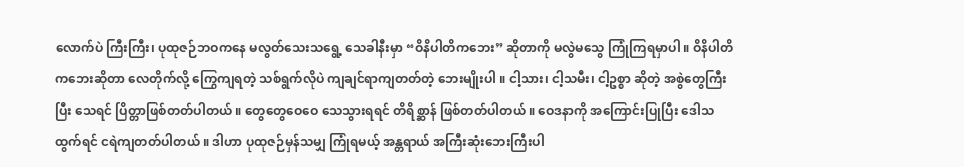လောက်ပဲ ကြီးကြီး၊ ပုထုဇဉ်ဘဝကနေ မလွတ်သေးသရွေ့ သေခါနီးမှာ “ဝိနိပါတိကဘေး” ဆိုတာကို မလွဲမသွေ ကြုံကြရမှာပါ ။ ဝိနိပါတိကဘေးဆိုတာ လေတိုက်လို့ ကြွေကျရတဲ့ သစ်ရွက်လိုပဲ ကျချင်ရာကျတတ်တဲ့ ဘေးမျိုးပါ ။ ငါ့သား၊ ငါ့သမီး၊ ငါ့ဥစ္စာ ဆိုတဲ့ အစွဲတွေကြီးပြီး သေရင် ပြိတ္တာဖြစ်တတ်ပါတယ် ။ တွေတွေဝေဝေ သေသွားရရင် တိရိစ္ဆာန် ဖြစ်တတ်ပါတယ် ။ ဝေဒနာကို အကြောင်းပြုပြီး ဒေါသထွက်ရင် ငရဲကျတတ်ပါတယ် ။ ဒါဟာ ပုထုဇဉ်မှန်သမျှ ကြုံရမယ့် အန္တရာယ် အကြီးဆုံးဘေးကြီးပါ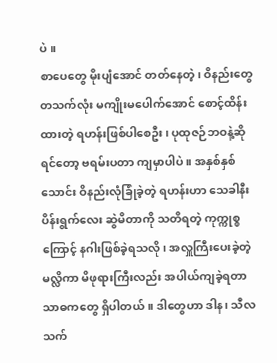ပဲ ။
စာပေတွေ မိုးပျံအောင် တတ်နေတဲ့၊ ဝိနည်းတွေ တသက်လုံး မကျိုးမပေါက်အောင် စောင့်ထိန်းထားတဲ့ ရဟန်းဖြစ်ပါစေဦး၊ ပုထုဇဉ်ဘဝနဲ့ဆိုရင်တော့ ဗရမ်းပတာ ကျမှာပါပဲ ။ အနှစ်နှစ်သောင်း ဝိနည်းလုံခြုံခဲ့တဲ့ ရဟန်းဟာ သေခါနီး ပိန်းရွက်လေး ဆွဲမိတာကို သတိရတဲ့ ကုက္ကုစ္စကြောင့် နဂါးဖြစ်ခဲ့ရသလို၊ အလှူကြီးပေးခဲ့တဲ့ မလ္လိကာ မိဖုရားကြီးလည်း အပါယ်ကျခဲ့ရတာ သာဓကတွေ ရှိပါတယ် ။ ဒါတွေဟာ ဒါန၊ သီလ သက်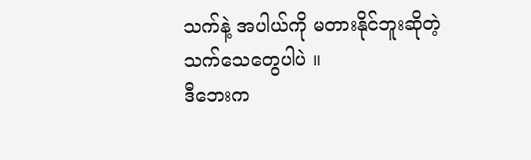သက်နဲ့ အပါယ်ကို မတားနိုင်ဘူးဆိုတဲ့ သက်သေတွေပါပဲ ။
ဒီဘေးက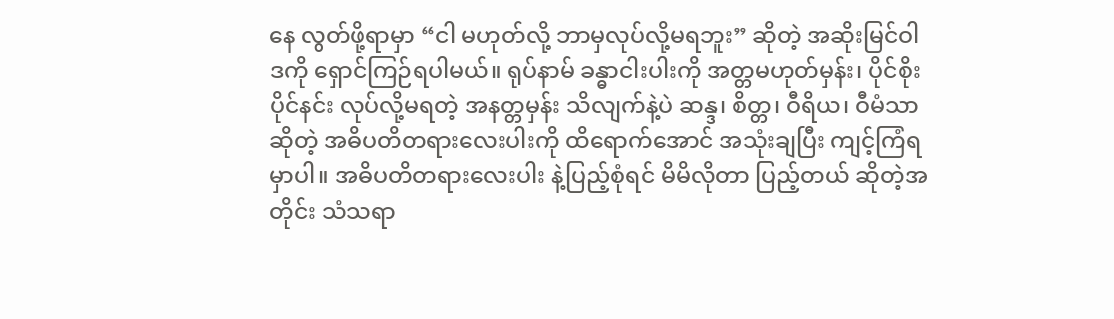နေ လွတ်ဖို့ရာမှာ “ငါ မဟုတ်လို့ ဘာမှလုပ်လို့မရဘူး” ဆိုတဲ့ အဆိုးမြင်ဝါဒကို ရှောင်ကြဉ်ရပါမယ်။ ရုပ်နာမ် ခန္ဓာငါးပါးကို အတ္တမဟုတ်မှန်း၊ ပိုင်စိုးပိုင်နင်း လုပ်လို့မရတဲ့ အနတ္တမှန်း သိလျက်နဲ့ပဲ ဆန္ဒ၊ စိတ္တ၊ ဝီရိယ၊ ဝီမံသာ ဆိုတဲ့ အဓိပတိတရားလေးပါးကို ထိရောက်အောင် အသုံးချပြီး ကျင့်ကြံရမှာပါ။ အဓိပတိတရားလေးပါး နဲ့ပြည့်စုံရင် မိမိလိုတာ ပြည့်တယ် ဆိုတဲ့အတိုင်း သံသရာ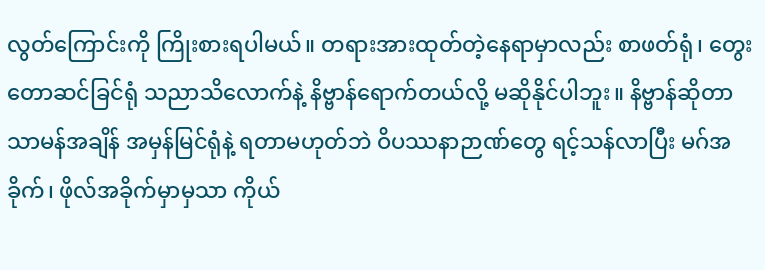လွတ်ကြောင်းကို ကြိုးစားရပါမယ်။ တရားအားထုတ်တဲ့နေရာမှာလည်း စာဖတ်ရုံ၊ တွေးတောဆင်ခြင်ရုံ သညာသိလောက်နဲ့ နိဗ္ဗာန်ရောက်တယ်လို့ မဆိုနိုင်ပါဘူး။ နိဗ္ဗာန်ဆိုတာ သာမန်အချိန် အမှန်မြင်ရုံနဲ့ ရတာမဟုတ်ဘဲ ဝိပဿနာဉာဏ်တွေ ရင့်သန်လာပြီး မဂ်အခိုက်၊ ဖိုလ်အခိုက်မှာမှသာ ကိုယ်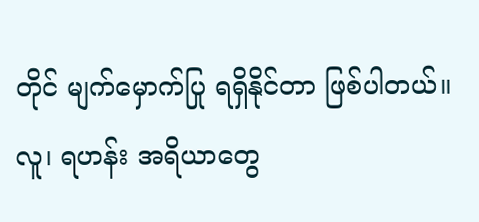တိုင် မျက်မှောက်ပြု ရရှိနိုင်တာ ဖြစ်ပါတယ်။
လူ၊ ရဟန်း အရိယာတွေ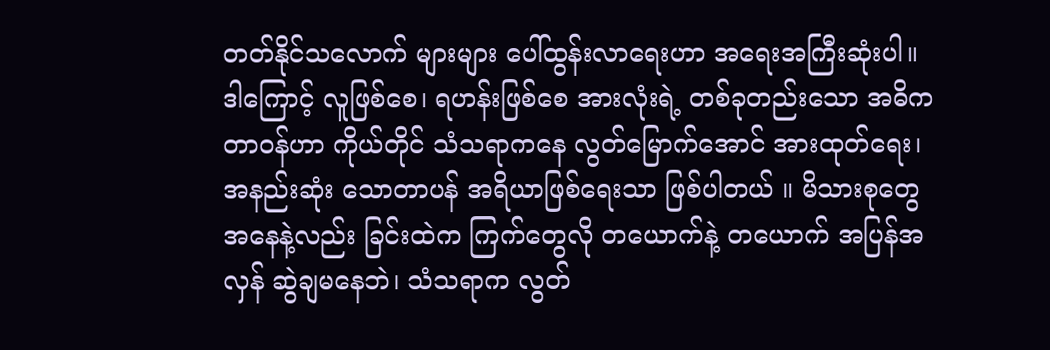တတ်နိုင်သလောက် များများ ပေါ်ထွန်းလာရေးဟာ အရေးအကြီးဆုံးပါ။ ဒါကြောင့် လူဖြစ်စေ၊ ရဟန်းဖြစ်စေ အားလုံးရဲ့ တစ်ခုတည်းသော အဓိကတာဝန်ဟာ ကိုယ်တိုင် သံသရာကနေ လွတ်မြောက်အောင် အားထုတ်ရေး၊ အနည်းဆုံး သောတာပန် အရိယာဖြစ်ရေးသာ ဖြစ်ပါတယ် ။ မိသားစုတွေအနေနဲ့လည်း ခြင်းထဲက ကြက်တွေလို တယောက်နဲ့ တယောက် အပြန်အလှန် ဆွဲချမနေဘဲ၊ သံသရာက လွတ်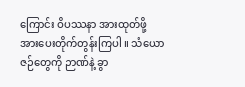ကြောင်း ဝိပဿနာ အားထုတ်ဖို့ အားပေးတိုက်တွန်းကြပါ ။ သံယောဇဉ်တွေကို ဉာဏ်နဲ့ ခွာ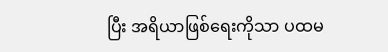ပြီး အရိယာဖြစ်ရေးကိုသာ ပထမ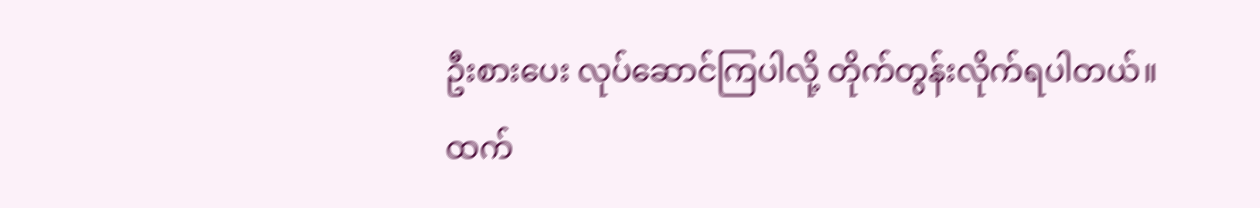ဦးစားပေး လုပ်ဆောင်ကြပါလို့ တိုက်တွန်းလိုက်ရပါတယ်။
ထက်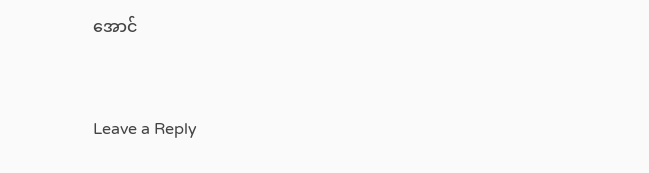အောင်


Leave a Reply